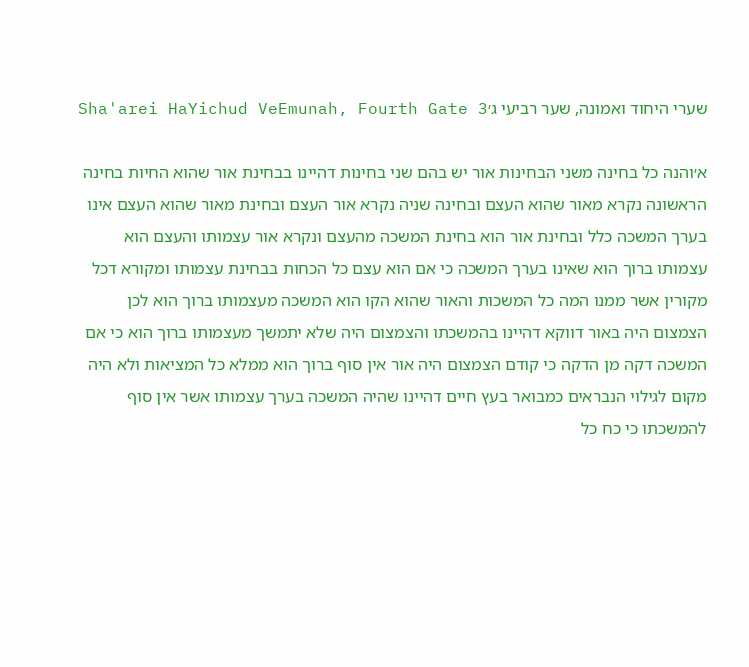שערי היחוד ואמונה, שער רביעי ג׳Sha'arei HaYichud VeEmunah, Fourth Gate 3

א׳והנה כל בחינה משני הבחינות אור יש בהם שני בחינות דהיינו בבחינת אור שהוא החיות בחינה הראשונה נקרא מאור שהוא העצם ובחינה שניה נקרא אור העצם ובחינת מאור שהוא העצם אינו בערך המשכה כלל ובחינת אור הוא בחינת המשכה מהעצם ונקרא אור עצמותו והעצם הוא עצמותו ברוך הוא שאינו בערך המשכה כי אם הוא עצם כל הכחות בבחינת עצמותו ומקורא דכל מקורין אשר ממנו המה כל המשכות והאור שהוא הקו הוא המשכה מעצמותו ברוך הוא לכן הצמצום היה באור דווקא דהיינו בהמשכתו והצמצום היה שלא יתמשך מעצמותו ברוך הוא כי אם המשכה דקה מן הדקה כי קודם הצמצום היה אור אין סוף ברוך הוא ממלא כל המציאות ולא היה מקום לגילוי הנבראים כמבואר בעץ חיים דהיינו שהיה המשכה בערך עצמותו אשר אין סוף להמשכתו כי כח כל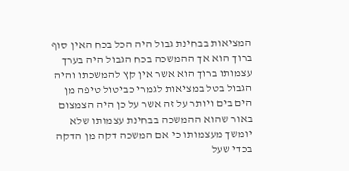המציאות בבחינת גבול היה הכל בכח האין סוף ברוך הוא אך ההמשכה בכח הגבול היה בערך עצמותו ברוך הוא אשר אין קץ להמשכתו והיה הגבול בטל במציאות לגמרי כביטול טיפה מן הים בים ויותר על זה אשר על כן היה הצמצום באור שהוא ההמשכה בבחינת עצמותו שלא יומשך מעצמותו כי אם המשכה דקה מן הדקה בכדי שעל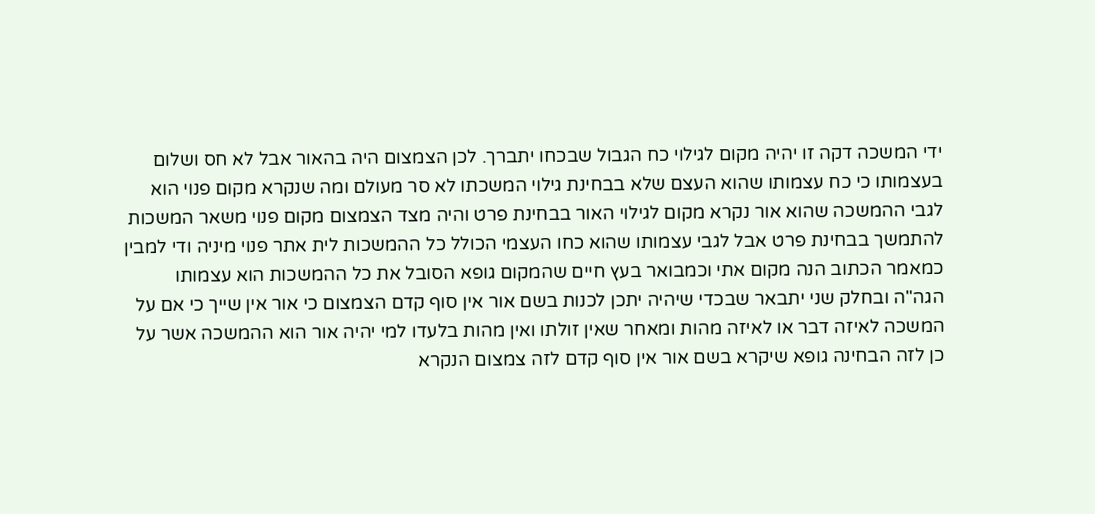ידי המשכה דקה זו יהיה מקום לגילוי כח הגבול שבכחו יתברך. לכן הצמצום היה בהאור אבל לא חס ושלום בעצמותו כי כח עצמותו שהוא העצם שלא בבחינת גילוי המשכתו לא סר מעולם ומה שנקרא מקום פנוי הוא לגבי ההמשכה שהוא אור נקרא מקום לגילוי האור בבחינת פרט והיה מצד הצמצום מקום פנוי משאר המשכות להתמשך בבחינת פרט אבל לגבי עצמותו שהוא כחו העצמי הכולל כל ההמשכות לית אתר פנוי מיניה ודי למבין כמאמר הכתוב הנה מקום אתי וכמבואר בעץ חיים שהמקום גופא הסובל את כל ההמשכות הוא עצמותו הגה"ה ובחלק שני יתבאר שבכדי שיהיה יתכן לכנות בשם אור אין סוף קדם הצמצום כי אור אין שייך כי אם על המשכה לאיזה דבר או לאיזה מהות ומאחר שאין זולתו ואין מהות בלעדו למי יהיה אור הוא ההמשכה אשר על כן לזה הבחינה גופא שיקרא בשם אור אין סוף קדם לזה צמצום הנקרא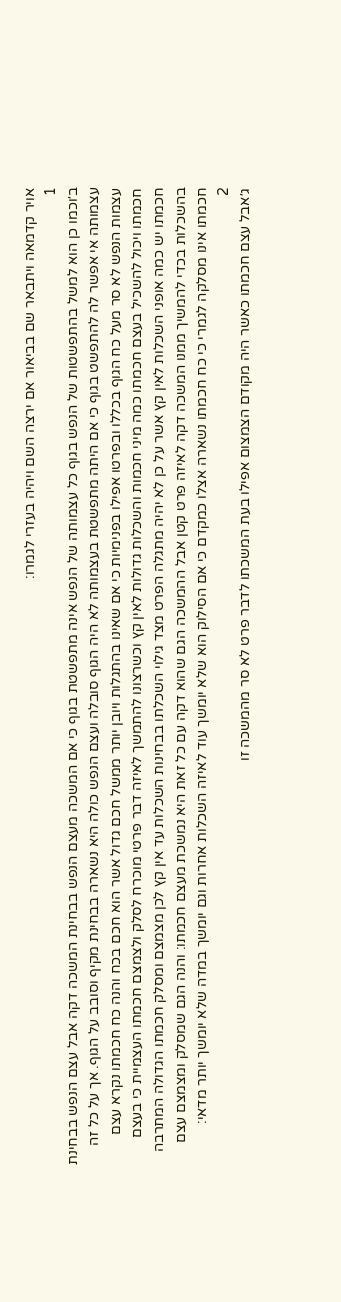אויר קדמאה ויתבאר שם בביאור אם ירצה השם ויהיה בעזרי לגמרו:
1
ב׳וכמו כן הוא למשל בהתפשטות של הנפש בגוף כל עצמותה של הנפש אינה מתפשטת בגוף כי אם המשכה מעצם הנפש בבחינת המשכה דקה אבל עצם הנפש בבחינת עצמותה אי אפשר לה להתפשט בגוף כי אם היתה מתפשטת בעצמותה לא היה הגוף סובלה ועצם הנפש כולה היא נשארה בבחינת מקיף וסובב על הגוף. אך על כל זה עצמות הנפש לא סר מעל כח הגוף בכללו ובפרטו אפילו בפנימיות כי אם שאינו בהתגלות ויובן יותר ממשל חכם גדול אשר הוא חכם בכח והנה כח חכמתו נקרא עצם חכמתו ויכול להשכיל בעצם חכמתו כמה מיני חכמות והשכלות גדולות לאין קץ וכשרצונו להתמשך לאיזה דבר פרטי מוכרח לסלק ולצמצם חכמתו העצמיית כי בעצם חכמתו יש כמה אופני השכלות לאין קץ אשר על כן לא יהיה מתגלה הפרט מצד גילוי השכלתו בבחינות השכלות עד אין קץ לכן מצמצם ומסלק חכמתו הגדולה המתרבה בהשכלות בכדי להמשיך ממנו המשכה דקה לאיזה פרט קטן אבל ההמשכה הגם שהוא דקה עם כל זאת היא נמשכת מעצם חכמתו: והנה הגם שמסלק ומצמצם עצם חכמתו אינו מסלקה לגמרי כי כח חכמתו נשארה אצלו כמקדם כי אם הסילוק הוא שלא יומשך עוד לאיזה השכלות אחרות וגם יומשך במדה שלא יומשך יותר מדאי:
2
ג׳אבל עצם חכמתו כאשר היה מקודם הצמצום אפילו בעת המשכתו לדבר פרט לא סר מהמשכה זו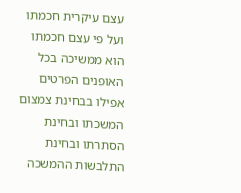עצם עיקרית חכמתו ועל פי עצם חכמתו הוא ממשיכה בכל האופנים הפרטים אפילו בבחינת צמצום המשכתו ובחינת הסתרתו ובחינת התלבשות ההמשכה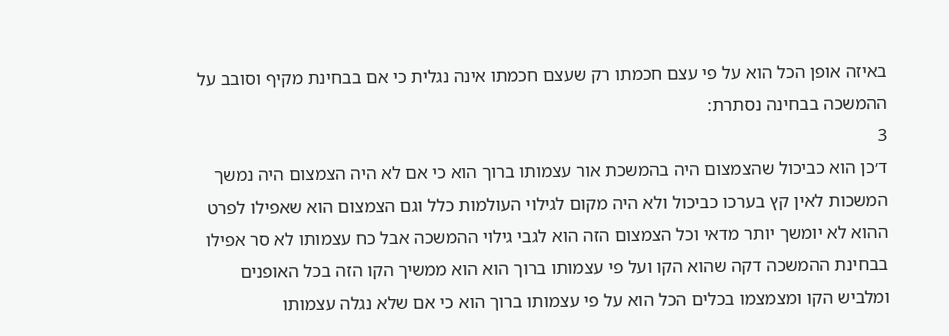באיזה אופן הכל הוא על פי עצם חכמתו רק שעצם חכמתו אינה נגלית כי אם בבחינת מקיף וסובב על ההמשכה בבחינה נסתרת:
3
ד׳כן הוא כביכול שהצמצום היה בהמשכת אור עצמותו ברוך הוא כי אם לא היה הצמצום היה נמשך המשכות לאין קץ בערכו כביכול ולא היה מקום לגילוי העולמות כלל וגם הצמצום הוא שאפילו לפרט ההוא לא יומשך יותר מדאי וכל הצמצום הזה הוא לגבי גילוי ההמשכה אבל כח עצמותו לא סר אפילו בבחינת ההמשכה דקה שהוא הקו ועל פי עצמותו ברוך הוא הוא ממשיך הקו הזה בכל האופנים ומלביש הקו ומצמצמו בכלים הכל הוא על פי עצמותו ברוך הוא כי אם שלא נגלה עצמותו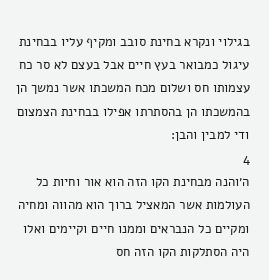בגילוי ונקרא בחינת סובב ומקיף עליו בבחינת עיגול כמבואר בעץ חיים אבל בעצם לא סר כח עצמותו חס ושלום מכח המשכתו אשר נמשך הן בהמשכתו הן בהסתרתו אפילו בבחינת הצמצום ודי למבין והבן:
4
ה׳והנה מבחינת הקו הזה הוא אור וחיות כל העולמות אשר המאציל ברוך הוא מהווה ומחיה ומקיים כל הנבראים וממנו חיים וקיימים ואלו היה הסתלקות הקו הזה חס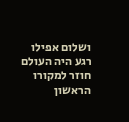ושלום אפילו רגע היה העולם חוזר למקורו הראשון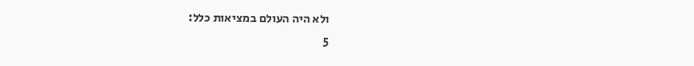ולא היה העולם במציאות כלל:
5